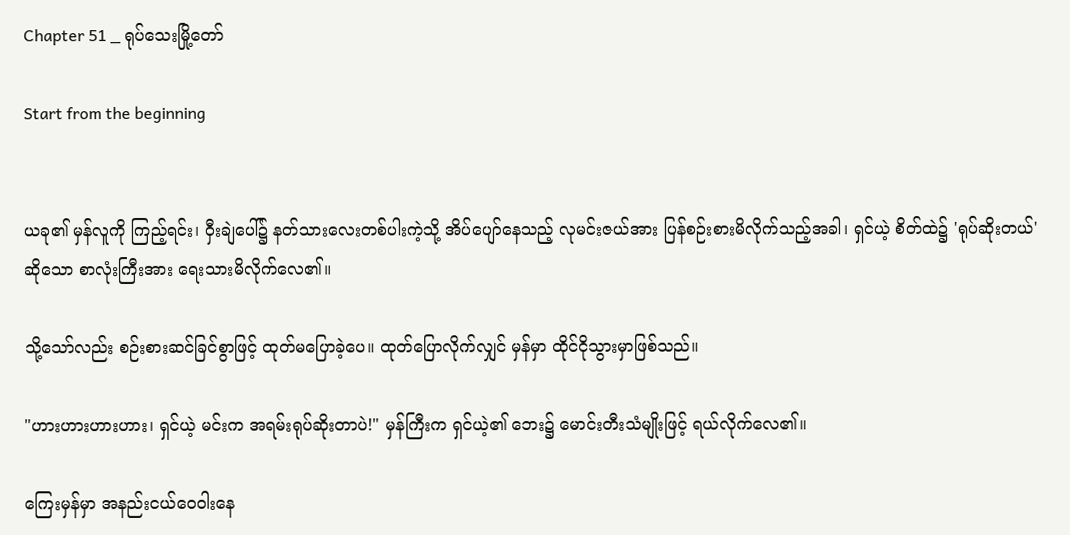Chapter 51 _ ရုပ်သေးမြို့တော်

Start from the beginning


ယခု၏ မှန်လူကို ကြည့်ရင်း၊ ဝှီးချဲပေါ်၌ နတ်သားလေးတစ်ပါးကဲ့သို့ အိပ်ပျော်နေသည့် လုမင်းဇယ်အား ပြန်စဉ်းစားမိလိုက်သည့်အခါ၊ ရှင်ယဲ့ စိတ်ထဲ၌ 'ရုပ်ဆိုးတယ်' ဆိုသော စာလုံးကြီးအား ရေးသားမိလိုက်လေ၏။

သို့သော်လည်း စဉ်းစားဆင်ခြင်စွာဖြင့် ထုတ်မပြောခဲ့ပေ။ ထုတ်ပြောလိုက်လျှင် မှန်မှာ ထိုင်ငိုသွားမှာဖြစ်သည်။

"ဟားဟားဟားဟား၊ ရှင်ယဲ့ မင်းက အရမ်းရုပ်ဆိုးတာပဲ!" မှန်ကြီးက ရှင်ယဲ့၏ ဘေး၌ မောင်းတီးသံမျိုးဖြင့် ရယ်လိုက်လေ၏။

ကြေးမှန်မှာ အနည်းငယ်ဝေဝါးနေ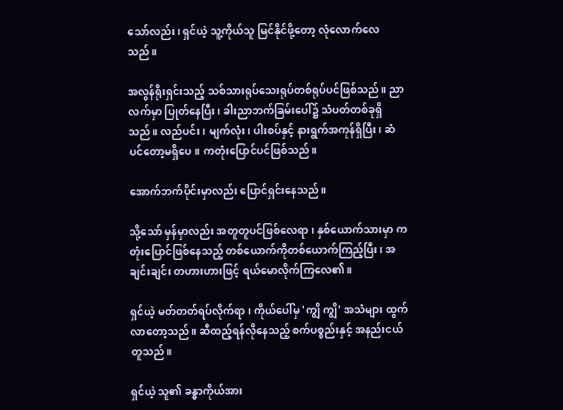သော်လည်း၊ ရှင်ယဲ့ သူ့ကိုယ်သူ မြင်နိုင်ဖို့တော့ လုံလောက်လေသည်။

အလွန်ရိုးရှင်းသည့် သစ်သားရုပ်သေးရုပ်တစ်ရုပ်ပင်ဖြစ်သည်။ ညာလက်မှာ ပြုတ်နေပြီး၊ ခါးညာဘက်ခြမ်းပေါ်၌ သံပတ်တစ်ခုရှိသည်။ လည်ပင်း၊ မျက်လုံး၊ ပါးစပ်နှင့် နားရွက်အကုန်ရှိပြီး၊ ဆံပင်တော့မရှိပေ။ ကတုံးပြောင်ပင်ဖြစ်သည်။

အောက်ဘက်ပိုင်းမှာလည်း ပြောင်ရှင်းနေသည်။

သို့သော် မှန်မှာလည်း အတူတူပင်ဖြစ်လေရာ၊ နှစ်ယောက်သားမှာ ကတုံးပြောင်ဖြစ်နေသည့် တစ်ယောက်ကိုတစ်ယောက်ကြည့်ပြီး၊ အချင်းချင်း တဟားဟားဖြင့် ရယ်မောလိုက်ကြလေ၏။

ရှင်ယဲ့ မတ်တတ်ရပ်လိုက်ရာ၊ ကိုယ်ပေါ်မှ 'ကျွိ ကျွိ' အသံများ ထွက်လာတော့သည်။ ဆီထည့်ရန်လိုနေသည့် စက်ပစ္စည်းနှင့် အနည်းငယ် တူသည်။

ရှင်ယဲ့ သူ၏ ခန္ဓာကိုယ်အား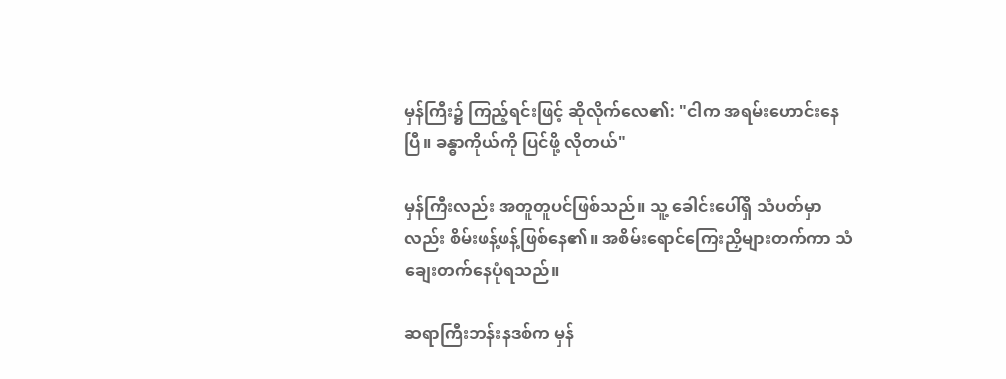မှန်ကြီး၌ ကြည့်ရင်းဖြင့် ဆိုလိုက်လေ၏: "ငါက အရမ်းဟောင်းနေပြီ။ ခန္ဓာကိုယ်ကို ပြင်ဖို့ လိုတယ်"

မှန်ကြီးလည်း အတူတူပင်ဖြစ်သည်။ သူ့ ခေါင်းပေါ်ရှိ သံပတ်မှာလည်း စိမ်းဖန့်ဖန့်ဖြစ်နေ၏။ အစိမ်းရောင်ကြေးညှိများတက်ကာ သံချေးတက်နေပုံရသည်။

ဆရာကြီးဘန်းနဒစ်က မှန်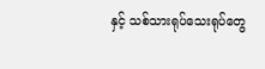နှင့် သစ်သားရုပ်သေးရုပ်တွေ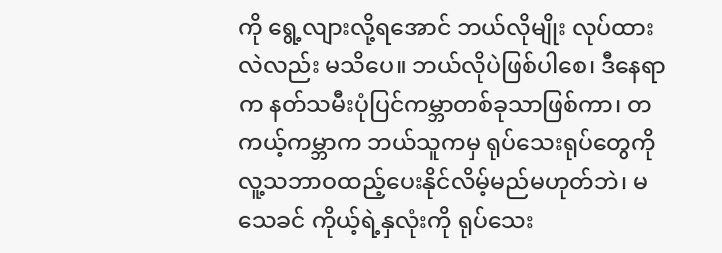ကို ရွေ့လျားလို့ရအောင် ဘယ်လိုမျိုး လုပ်ထားလဲလည်း မသိပေ။ ဘယ်လိုပဲဖြစ်ပါစေ၊ ဒီနေရာက နတ်သမီးပုံပြင်ကမ္ဘာတစ်ခုသာဖြစ်ကာ၊ တကယ့်ကမ္ဘာက ဘယ်သူကမှ ရုပ်သေးရုပ်တွေကို လူ့သဘာဝထည့်ပေးနိုင်လိမ့်မည်မဟုတ်ဘဲ၊ မသေခင် ကိုယ့်ရဲ့နှလုံးကို ရုပ်သေး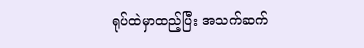ရုပ်ထဲမှာထည့်ပြီး အသက်ဆက်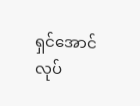ရှင်အောင် လုပ်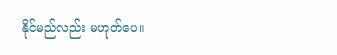နိုင်မည်လည်း မဟုတ်ပေ။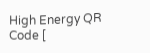High Energy QR Code [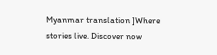Myanmar translation ]Where stories live. Discover now